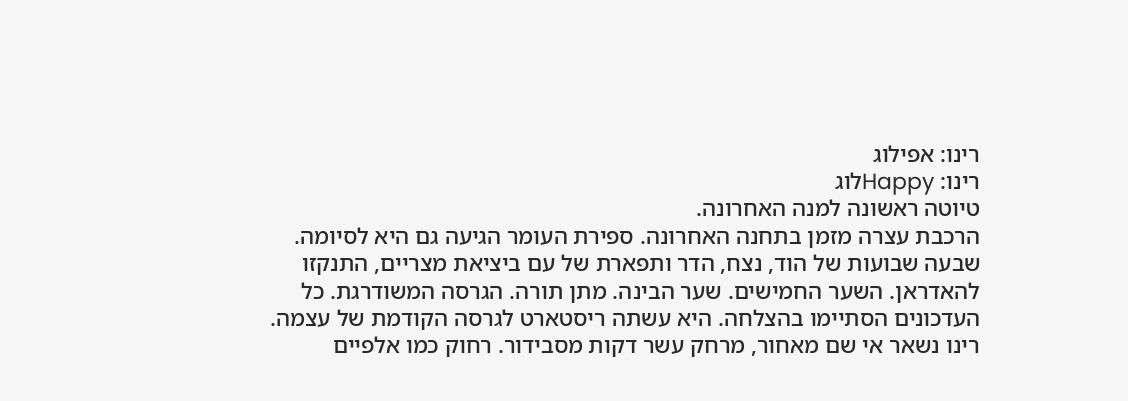רינו: אפילוג
רינו: Happyלוג
טיוטה ראשונה למנה האחרונה.
הרכבת עצרה מזמן בתחנה האחרונה. ספירת העומר הגיעה גם היא לסיומה. שבעה שבועות של הוד, נצח, הדר ותפארת של עם ביציאת מצריים, התנקזו להאדראן. השער החמישים. שער הבינה. מתן תורה. הגרסה המשודרגת. כל העדכונים הסתיימו בהצלחה. היא עשתה ריסטארט לגרסה הקודמת של עצמה.
רינו נשאר אי שם מאחור, מרחק עשר דקות מסבידור. רחוק כמו אלפיים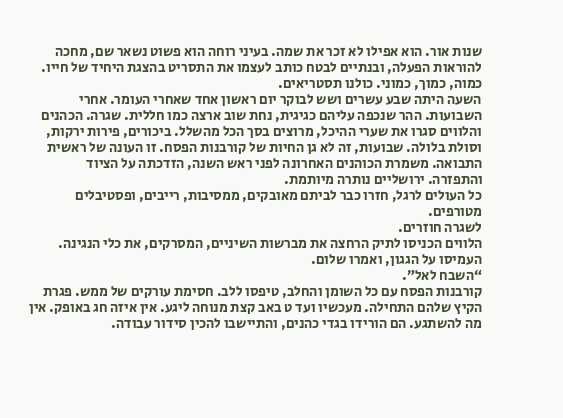שנות אור. הוא אפילו לא זכר את שמה. בעיני רוחה הוא פשוט נשאר שם, מחכה להוראות הפעלה, ובנתיים לבטח כותב לעצמו את התסריט בהצגת היחיד של חייו. כמוה, כמוך, כמוני. כולנו תסטריאים.
השעה היתה שבע עשרים ושש לבוקר יום ראשון אחד שאחרי העומר. אחרי השבועות. ההר שנכפה עליהם כגיגית, נחת שוב ארצה כמו חללית. שגרה. הכהנים והלווים סגרו את שערי ההיכל, מרוצים בסך הכל מהשלל. ביכורים, פירות ירקות, וסולת בלולה. שבועות, זה לא גן החיות של קורבנות הפסח. זו העונה של ראשית התבואה. משמרת הכוהנים האחרונה לפני ראש השנה, הזדכתה על הציוד והתפזרה. ירושליים נותרה מיותמת.
כל העולים לרגל, חזרו כבר לביתם מאובקים, ממסיבות, רייבים, ופסטיבלים מטורפים.
לשגרה חוזרים.
הלווים הכניסו לתיק הרחצה את מברשות השיניים, המסרקים, את כלי הנגינה. העמיסו על הגגון, ואמרו שלום.
“השבח לאל”.
קורבנות הפסח עם כל השומן והחלב, טיפסו ללב. חסימת עורקים של ממש. פגרת הקיץ שלהם התחילה. מעכשיו ועד ט באב קצת מנוחה ליגע. אין איזה חג באופק. אין מה להשתגע. הם הורידו בגדי כהנים, והתיישבו להכין סידור עבודה.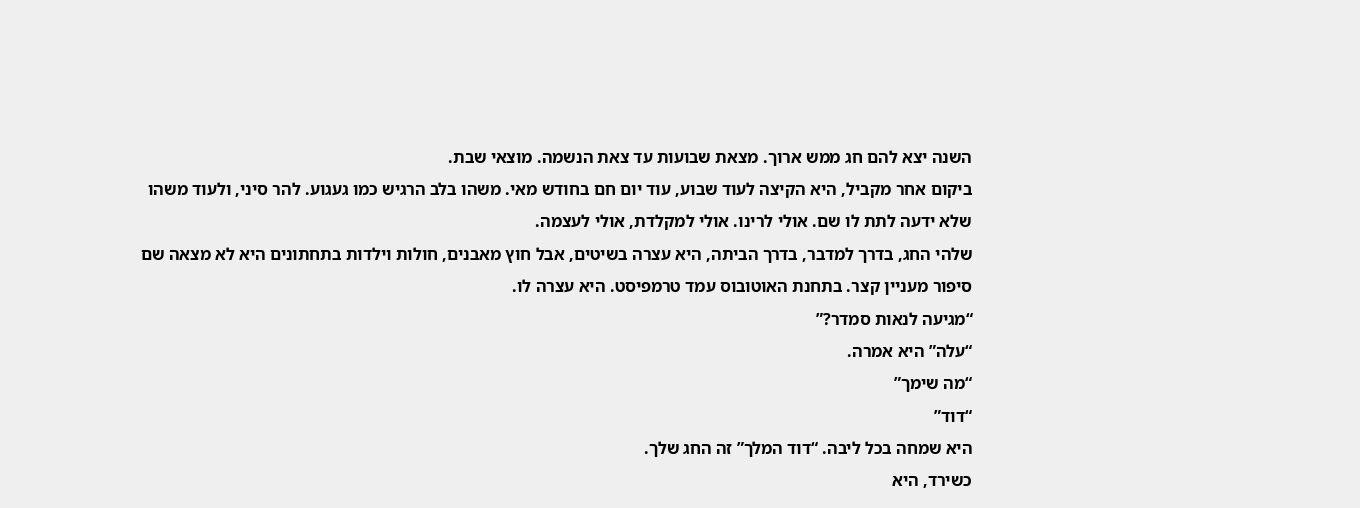השנה יצא להם חג ממש ארוך. מצאת שבועות עד צאת הנשמה. מוצאי שבת.
ביקום אחר מקביל, היא הקיצה לעוד שבוע, עוד יום חם בחודש מאי. משהו בלב הרגיש כמו געגוע. להר סיני, ולעוד משהו שלא ידעה לתת לו שם. אולי לרינו. אולי למקלדת, אולי לעצמה.
שלהי החג, בדרך למדבר, בדרך הביתה, היא עצרה בשיטים, אבל חוץ מאבנים, חולות וילדות בתחתונים היא לא מצאה שם סיפור מעניין קצר. בתחנת האוטובוס עמד טרמפיסט. היא עצרה לו.
“מגיעה לנאות סמדר?”
“עלה” היא אמרה.
“מה שימך”
“דוד”
היא שמחה בכל ליבה. “דוד המלך” זה החג שלך.
כשירד, היא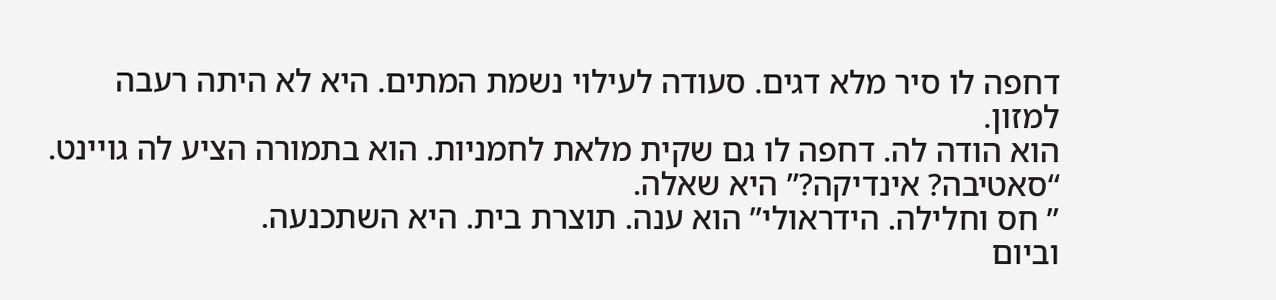דחפה לו סיר מלא דגים. סעודה לעילוי נשמת המתים. היא לא היתה רעבה למזון.
הוא הודה לה. דחפה לו גם שקית מלאת לחמניות. הוא בתמורה הציע לה גויינט.
“סאטיבה? אינדיקה?” היא שאלה.
” חס וחלילה. הידראולי” הוא ענה. תוצרת בית. היא השתכנעה.
וביום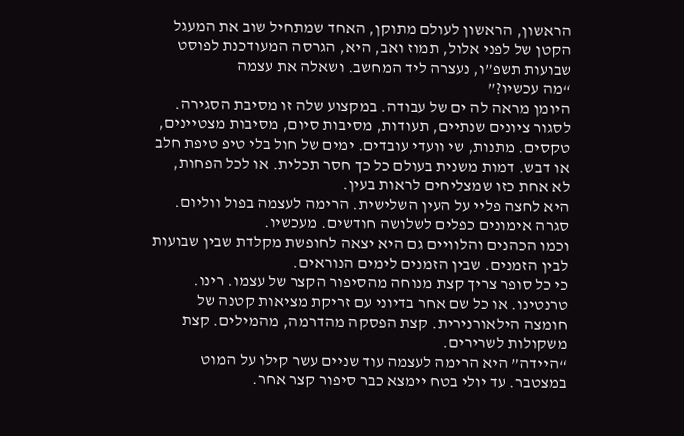הראשון, הראשון לעולם מתוקן, האחד שמתחיל שוב את המעגל הקטן של לפני אלול, תמוז ואב, היא, הגרסה המעודכנת לפוסט שבועות תשפ”ו, נעצרה ליד המחשב. ושאלה את עצמה
“מה עכשיו?”
היומן מראה לה ים של עבודה. במקצוע שלה זו מסיבת הסגירה. לסגור ציונים שנתיים, תעודות, מסיבות סיום, מסיבות מצטיינים, טקסים. מתנות, שי וועדי עובדים. ימים של חול בלי טיפ טיפת חלב או דבש. דמות משנית בעולם כל כך חסר תכלית. או לכל הפחות, לא אחת כזו שמצליחים לראות בעין.
היא לחצה פליי על העין השלישית. הרימה לעצמה בפול ווליום. סגרה אימונים כפלים לשלושה חודשים. מעכשיו.
וכמו הכהנים והלוויים גם היא יצאה לחופשת מקלדת שבין שבועות לבין הזמנים. שבין הזמנים לימים הנוראים.
כי כל סופר צריך קצת מנוחה מהסיפור הקצר של עצמו. רינו. טרנטינו. או כל שם אחר בדיוני עם זריקת מציאות קטנה של חומצה הילאורנירית. קצת הפסקה מהדרמה, מהמילים. קצת משקולות לשרירים.
“היידה” היא הרימה לעצמה עוד שניים עשר קילו על המוט במצטבר. עד יולי בטח יימצא כבר סיפור קצר אחר.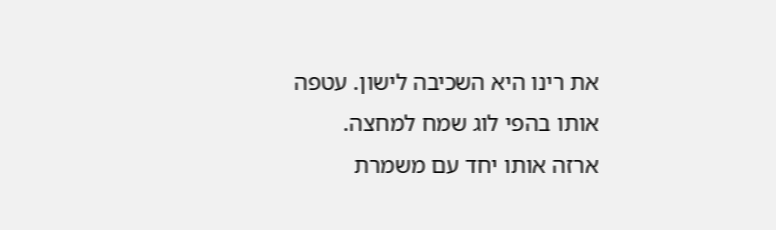את רינו היא השכיבה לישון. עטפה אותו בהפי לוג שמח למחצה.
ארזה אותו יחד עם משמרת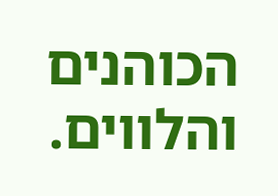הכוהנים והלווים.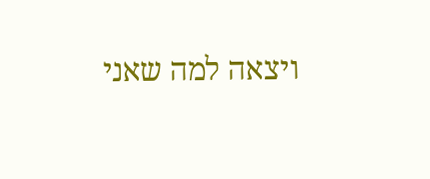ויצאה למה שאני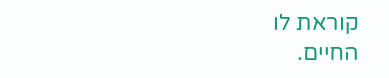קוראת לו
החיים.